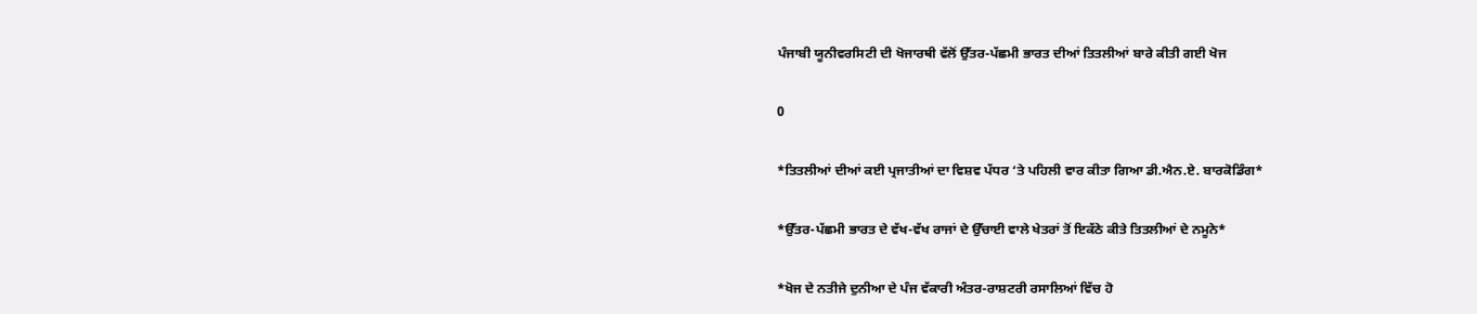ਪੰਜਾਬੀ ਯੂਨੀਵਰਸਿਟੀ ਦੀ ਖੋਜਾਰਥੀ ਵੱਲੋਂ ਉੱਤਰ-ਪੱਛਮੀ ਭਾਰਤ ਦੀਆਂ ਤਿਤਲੀਆਂ ਬਾਰੇ ਕੀਤੀ ਗਈ ਖੋਜ

0

*ਤਿਤਲੀਆਂ ਦੀਆਂ ਕਈ ਪ੍ਰਜਾਤੀਆਂ ਦਾ ਵਿਸ਼ਵ ਪੱਧਰ ‘ਤੇ ਪਹਿਲੀ ਵਾਰ ਕੀਤਾ ਗਿਆ ਡੀ.ਐਨ.ਏ. ਬਾਰਕੋਡਿੰਗ*

*ਉੱਤਰ-ਪੱਛਮੀ ਭਾਰਤ ਦੇ ਵੱਖ-ਵੱਖ ਰਾਜਾਂ ਦੇ ਉੱਚਾਈ ਵਾਲੇ ਖੇਤਰਾਂ ਤੋਂ ਇਕੱਠੇ ਕੀਤੇ ਤਿਤਲੀਆਂ ਦੇ ਨਮੂਨੇ*

*ਖੋਜ ਦੇ ਨਤੀਜੇ ਦੁਨੀਆ ਦੇ ਪੰਜ ਵੱਕਾਰੀ ਅੰਤਰ-ਰਾਸ਼ਟਰੀ ਰਸਾਲਿਆਂ ਵਿੱਚ ਹੋ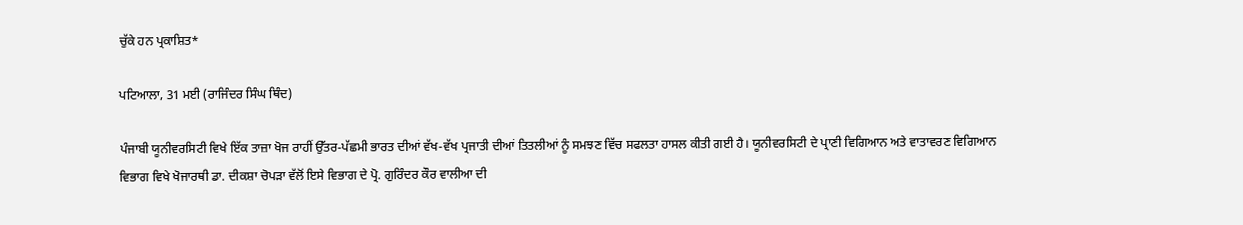ਚੁੱਕੇ ਹਨ ਪ੍ਰਕਾਸ਼ਿਤ*

ਪਟਿਆਲਾ, 31 ਮਈ (ਰਾਜਿੰਦਰ ਸਿੰਘ ਥਿੰਦ)

ਪੰਜਾਬੀ ਯੂਨੀਵਰਸਿਟੀ ਵਿਖੇ ਇੱਕ ਤਾਜ਼ਾ ਖੋਜ ਰਾਹੀਂ ਉੱਤਰ-ਪੱਛਮੀ ਭਾਰਤ ਦੀਆਂ ਵੱਖ-ਵੱਖ ਪ੍ਰਜਾਤੀ ਦੀਆਂ ਤਿਤਲੀਆਂ ਨੂੰ ਸਮਝਣ ਵਿੱਚ ਸਫਲਤਾ ਹਾਸਲ ਕੀਤੀ ਗਈ ਹੈ। ਯੂਨੀਵਰਸਿਟੀ ਦੇ ਪ੍ਰਾਣੀ ਵਿਗਿਆਨ ਅਤੇ ਵਾਤਾਵਰਣ ਵਿਗਿਆਨ ਵਿਭਾਗ ਵਿਖੇ ਖੋਜਾਰਥੀ ਡਾ. ਦੀਕਸ਼ਾ ਚੋਪੜਾ ਵੱਲੋਂ ਇਸੇ ਵਿਭਾਗ ਦੇ ਪ੍ਰੋ. ਗੁਰਿੰਦਰ ਕੌਰ ਵਾਲੀਆ ਦੀ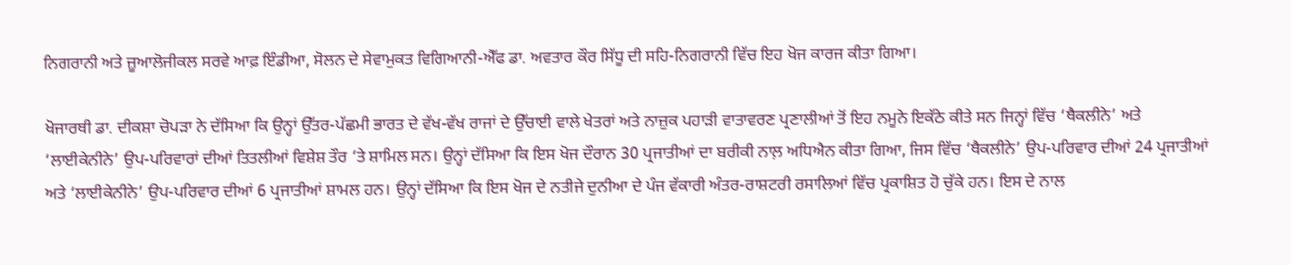ਨਿਗਰਾਨੀ ਅਤੇ ਜ਼ੂਆਲੋਜੀਕਲ ਸਰਵੇ ਆਫ਼ ਇੰਡੀਆ, ਸੋਲਨ ਦੇ ਸੇਵਾਮੁਕਤ ਵਿਗਿਆਨੀ-ਐੱਫ ਡਾ. ਅਵਤਾਰ ਕੌਰ ਸਿੱਧੂ ਦੀ ਸਹਿ-ਨਿਗਰਾਨੀ ਵਿੱਚ ਇਹ ਖੋਜ ਕਾਰਜ ਕੀਤਾ ਗਿਆ।

ਖੋਜਾਰਥੀ ਡਾ. ਦੀਕਸ਼ਾ ਚੋਪੜਾ ਨੇ ਦੱਸਿਆ ਕਿ ਉਨ੍ਹਾਂ ਉੱਤਰ-ਪੱਛਮੀ ਭਾਰਤ ਦੇ ਵੱਖ-ਵੱਖ ਰਾਜਾਂ ਦੇ ਉੱਚਾਈ ਵਾਲੇ ਖੇਤਰਾਂ ਅਤੇ ਨਾਜ਼ੁਕ ਪਹਾੜੀ ਵਾਤਾਵਰਣ ਪ੍ਰਣਾਲੀਆਂ ਤੋਂ ਇਹ ਨਮੂਨੇ ਇਕੱਠੇ ਕੀਤੇ ਸਨ ਜਿਨ੍ਹਾਂ ਵਿੱਚ ‘ਥੈਕਲੀਨੇ’ ਅਤੇ ‘ਲਾਈਕੇਨੀਨੇ’ ਉਪ-ਪਰਿਵਾਰਾਂ ਦੀਆਂ ਤਿਤਲੀਆਂ ਵਿਸ਼ੇਸ਼ ਤੌਰ ‘ਤੇ ਸ਼ਾਮਿਲ ਸਨ। ਉਨ੍ਹਾਂ ਦੱਸਿਆ ਕਿ ਇਸ ਖੋਜ ਦੌਰਾਨ 30 ਪ੍ਰਜਾਤੀਆਂ ਦਾ ਬਰੀਕੀ ਨਾਲ਼ ਅਧਿਐਨ ਕੀਤਾ ਗਿਆ, ਜਿਸ ਵਿੱਚ ‘ਥੈਕਲੀਨੇ’ ਉਪ-ਪਰਿਵਾਰ ਦੀਆਂ 24 ਪ੍ਰਜਾਤੀਆਂ ਅਤੇ ‘ਲਾਈਕੇਨੀਨੇ’ ਉਪ-ਪਰਿਵਾਰ ਦੀਆਂ 6 ਪ੍ਰਜਾਤੀਆਂ ਸ਼ਾਮਲ ਹਨ। ਉਨ੍ਹਾਂ ਦੱਸਿਆ ਕਿ ਇਸ ਖੋਜ ਦੇ ਨਤੀਜੇ ਦੁਨੀਆ ਦੇ ਪੰਜ ਵੱਕਾਰੀ ਅੰਤਰ-ਰਾਸ਼ਟਰੀ ਰਸਾਲਿਆਂ ਵਿੱਚ ਪ੍ਰਕਾਸ਼ਿਤ ਹੋ ਚੁੱਕੇ ਹਨ। ਇਸ ਦੇ ਨਾਲ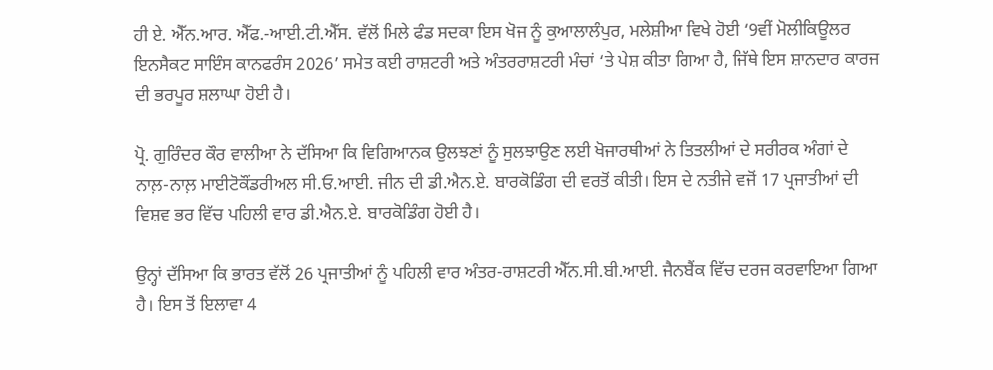ਹੀ ਏ. ਐੱਨ.ਆਰ. ਐੱਫ.-ਆਈ.ਟੀ.ਐੱਸ. ਵੱਲੋਂ ਮਿਲੇ ਫੰਡ ਸਦਕਾ ਇਸ ਖੋਜ ਨੂੰ ਕੁਆਲਾਲੰਪੁਰ, ਮਲੇਸ਼ੀਆ ਵਿਖੇ ਹੋਈ ‘9ਵੀਂ ਮੋਲੀਕਿਊਲਰ ਇਨਸੈਕਟ ਸਾਇੰਸ ਕਾਨਫਰੰਸ 2026’ ਸਮੇਤ ਕਈ ਰਾਸ਼ਟਰੀ ਅਤੇ ਅੰਤਰਰਾਸ਼ਟਰੀ ਮੰਚਾਂ ‘ਤੇ ਪੇਸ਼ ਕੀਤਾ ਗਿਆ ਹੈ, ਜਿੱਥੇ ਇਸ ਸ਼ਾਨਦਾਰ ਕਾਰਜ ਦੀ ਭਰਪੂਰ ਸ਼ਲਾਘਾ ਹੋਈ ਹੈ।

ਪ੍ਰੋ. ਗੁਰਿੰਦਰ ਕੌਰ ਵਾਲੀਆ ਨੇ ਦੱਸਿਆ ਕਿ ਵਿਗਿਆਨਕ ਉਲਝਣਾਂ ਨੂੰ ਸੁਲਝਾਉਣ ਲਈ ਖੋਜਾਰਥੀਆਂ ਨੇ ਤਿਤਲੀਆਂ ਦੇ ਸਰੀਰਕ ਅੰਗਾਂ ਦੇ ਨਾਲ਼-ਨਾਲ਼ ਮਾਈਟੋਕੌਂਡਰੀਅਲ ਸੀ.ਓ.ਆਈ. ਜੀਨ ਦੀ ਡੀ.ਐਨ.ਏ. ਬਾਰਕੋਡਿੰਗ ਦੀ ਵਰਤੋਂ ਕੀਤੀ। ਇਸ ਦੇ ਨਤੀਜੇ ਵਜੋਂ 17 ਪ੍ਰਜਾਤੀਆਂ ਦੀ ਵਿਸ਼ਵ ਭਰ ਵਿੱਚ ਪਹਿਲੀ ਵਾਰ ਡੀ.ਐਨ.ਏ. ਬਾਰਕੋਡਿੰਗ ਹੋਈ ਹੈ।

ਉਨ੍ਹਾਂ ਦੱਸਿਆ ਕਿ ਭਾਰਤ ਵੱਲੋਂ 26 ਪ੍ਰਜਾਤੀਆਂ ਨੂੰ ਪਹਿਲੀ ਵਾਰ ਅੰਤਰ-ਰਾਸ਼ਟਰੀ ਐੱਨ.ਸੀ.ਬੀ.ਆਈ. ਜੈਨਬੈਂਕ ਵਿੱਚ ਦਰਜ ਕਰਵਾਇਆ ਗਿਆ ਹੈ। ਇਸ ਤੋਂ ਇਲਾਵਾ 4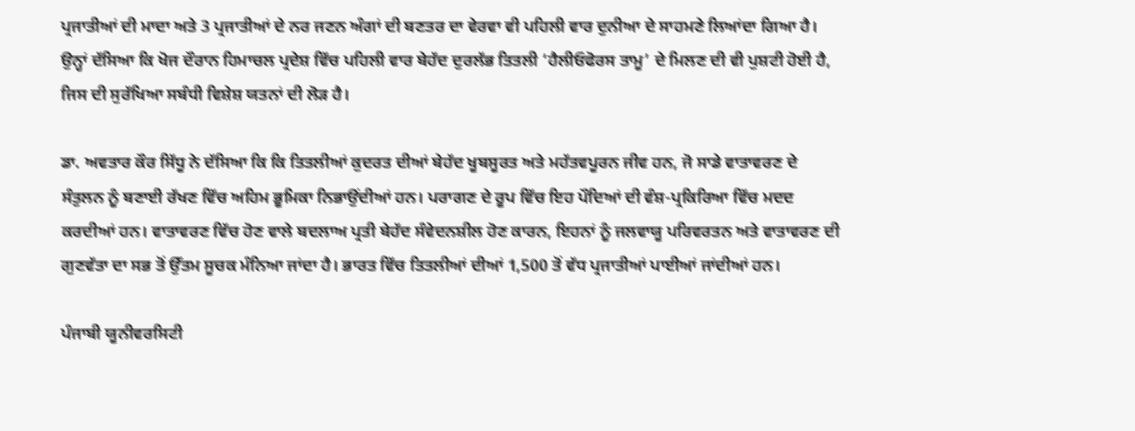ਪ੍ਰਜਾਤੀਆਂ ਦੀ ਮਾਦਾ ਅਤੇ 3 ਪ੍ਰਜਾਤੀਆਂ ਦੇ ਨਰ ਜਣਨ ਅੰਗਾਂ ਦੀ ਬਣਤਰ ਦਾ ਵੇਰਵਾ ਵੀ ਪਹਿਲੀ ਵਾਰ ਦੁਨੀਆ ਦੇ ਸਾਹਮਣੇ ਲਿਆਂਦਾ ਗਿਆ ਹੈ। ਉਨ੍ਹਾਂ ਦੱਸਿਆ ਕਿ ਖੋਜ ਦੌਰਾਨ ਹਿਮਾਚਲ ਪ੍ਰਦੇਸ਼ ਵਿੱਚ ਪਹਿਲੀ ਵਾਰ ਬੇਹੱਦ ਦੁਰਲੱਭ ਤਿਤਲੀ ‘ਹੈਲੀਓਫੋਰਸ ਤਾਮੂ’ ਦੇ ਮਿਲਣ ਦੀ ਵੀ ਪੁਸ਼ਟੀ ਹੋਈ ਹੈ, ਜਿਸ ਦੀ ਸੁਰੱਖਿਆ ਸਬੰਧੀ ਵਿਸ਼ੇਸ਼ ਯਤਨਾਂ ਦੀ ਲੋੜ ਹੈ।

ਡਾ. ਅਵਤਾਰ ਕੌਰ ਸਿੱਧੂ ਨੇ ਦੱਸਿਆ ਕਿ ਕਿ ਤਿਤਲੀਆਂ ਕੁਦਰਤ ਦੀਆਂ ਬੇਹੱਦ ਖੂਬਸੂਰਤ ਅਤੇ ਮਹੱਤਵਪੂਰਨ ਜੀਵ ਹਨ, ਜੋ ਸਾਡੇ ਵਾਤਾਵਰਣ ਦੇ ਸੰਤੁਲਨ ਨੂੰ ਬਣਾਈ ਰੱਖਣ ਵਿੱਚ ਅਹਿਮ ਭੂਮਿਕਾ ਨਿਭਾਉਂਦੀਆਂ ਹਨ। ਪਰਾਗਣ ਦੇ ਰੂਪ ਵਿੱਚ ਇਹ ਪੌਦਿਆਂ ਦੀ ਵੰਸ਼-ਪ੍ਰਕਿਰਿਆ ਵਿੱਚ ਮਦਦ ਕਰਦੀਆਂ ਹਨ। ਵਾਤਾਵਰਣ ਵਿੱਚ ਹੋਣ ਵਾਲੇ ਬਦਲਾਅ ਪ੍ਰਤੀ ਬੇਹੱਦ ਸੰਵੇਦਨਸ਼ੀਲ ਹੋਣ ਕਾਰਨ, ਇਹਨਾਂ ਨੂੰ ਜਲਵਾਯੂ ਪਰਿਵਰਤਨ ਅਤੇ ਵਾਤਾਵਰਣ ਦੀ ਗੁਣਵੱਤਾ ਦਾ ਸਭ ਤੋਂ ਉੱਤਮ ਸੂਚਕ ਮੰਨਿਆ ਜਾਂਦਾ ਹੈ। ਭਾਰਤ ਵਿੱਚ ਤਿਤਲੀਆਂ ਦੀਆਂ 1,500 ਤੋਂ ਵੱਧ ਪ੍ਰਜਾਤੀਆਂ ਪਾਈਆਂ ਜਾਂਦੀਆਂ ਹਨ।

ਪੰਜਾਬੀ ਯੂਨੀਵਰਸਿਟੀ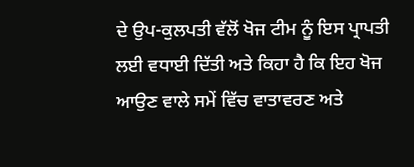ਦੇ ਉਪ-ਕੁਲਪਤੀ ਵੱਲੋਂ ਖੋਜ ਟੀਮ ਨੂੰ ਇਸ ਪ੍ਰਾਪਤੀ ਲਈ ਵਧਾਈ ਦਿੱਤੀ ਅਤੇ ਕਿਹਾ ਹੈ ਕਿ ਇਹ ਖੋਜ ਆਉਣ ਵਾਲੇ ਸਮੇਂ ਵਿੱਚ ਵਾਤਾਵਰਣ ਅਤੇ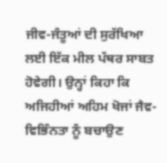ਜੀਵ-ਜੰਤੂਆਂ ਦੀ ਸੁਰੱਖਿਆ ਲਈ ਇੱਕ ਮੀਲ ਪੱਥਰ ਸਾਬਤ ਹੋਵੇਗੀ। ਉਨ੍ਹਾਂ ਕਿਹਾ ਕਿ ਅਜਿਹੀਆਂ ਅਹਿਮ ਖੋਜਾਂ ਜੈਵ-ਵਿਭਿੰਨਤਾ ਨੂੰ ਬਚਾਉਣ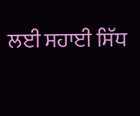ਲਈ ਸਹਾਈ ਸਿੱਧ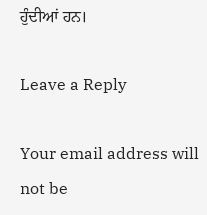ਹੁੰਦੀਆਂ ਹਨ।

Leave a Reply

Your email address will not be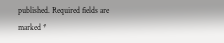published. Required fields are marked *